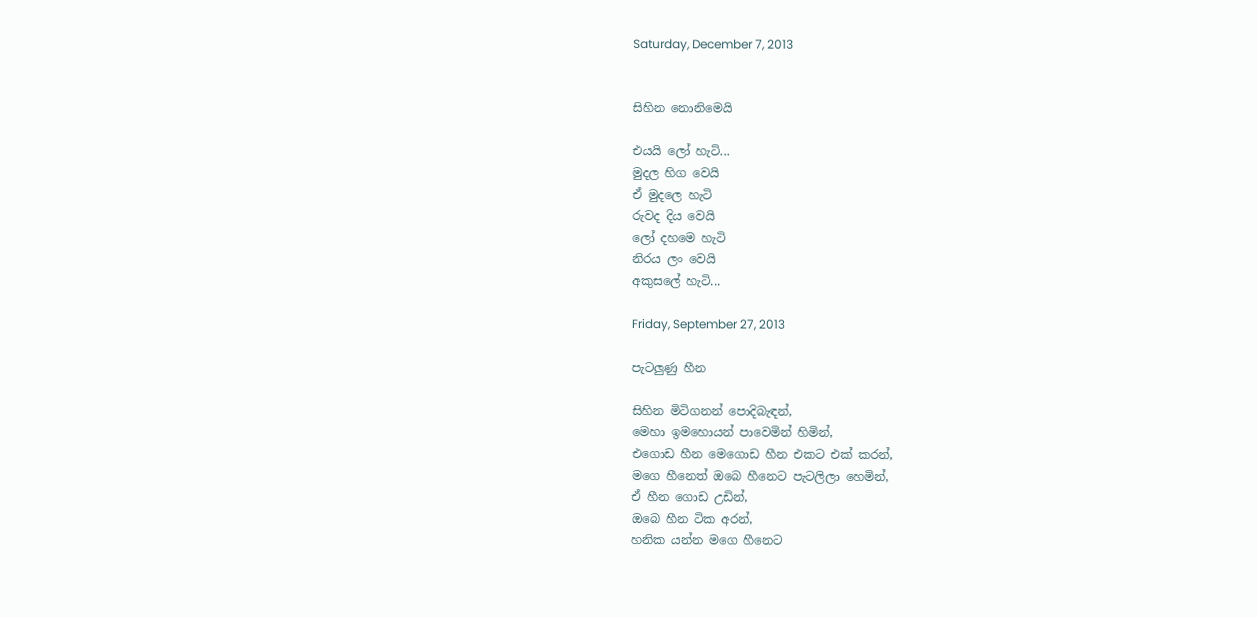Saturday, December 7, 2013


සිහින නොනිමෙයි

එයයි ලෝ හැටි...
මුදල හිග වෙයි
ඒ මුදලෙ හැටි
රුවද දිය වෙයි
ලෝ දහමෙ හැටි
නිරය ලං වෙයි
අකුසලේ හැටි...

Friday, September 27, 2013

පැටලුණු හීන

සිහින මිටිගනන් පොදිබැඳන්,
මෙහා ඉමහොයන් පාවෙමින් හිමින්,
එගොඩ හීන මෙගොඩ හීන එකට එක් කරන්,
මගෙ හීනෙත් ඔබෙ හීනෙට පැටලිලා හෙමින්,
ඒ හීන ගොඩ උඩින්,
ඔබෙ හීන ටික අරන්,
හනික යන්න මගෙ හීනෙට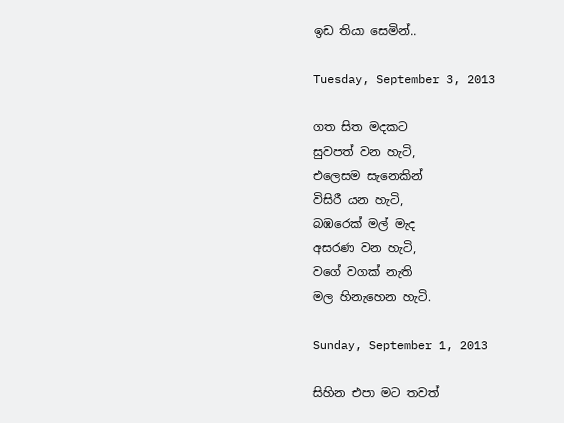ඉඩ තියා සෙමින්..

Tuesday, September 3, 2013

ගත සිත මදකට
සුවපත් වන හැටි,
එලෙසම සැනෙකින්
විසිරී යන හැටි,
බඹරෙක් මල් මැද
අසරණ වන හැටි,
වගේ වගක් නැති
මල හිනැහෙන හැටි.

Sunday, September 1, 2013

සිහින එපා මට තවත්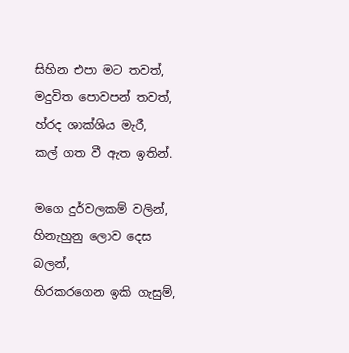සිහින එපා මට තවත්,
මදුවිත පොවපන් තවත්,
හ්රද ශාක්ශිය මැරී,
කල් ගත වී ඇත ඉතින්.

මගෙ දුර්වලකම් වලින්,
හිනැහුනු ලොව දෙස බලන්,
හිරකරගෙන ඉකි ගැසුම්,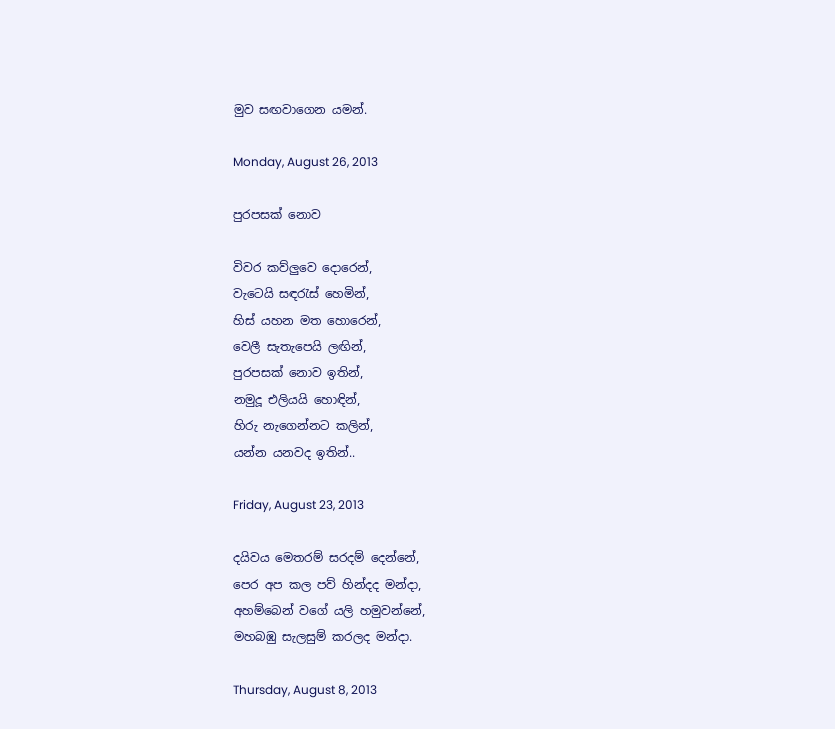මුව සඟවාගෙන යමන්.

Monday, August 26, 2013

පුරපසක් නොව

විවර කව්ලුවෙ දොරෙන්,
වැටෙයි සඳරැස් හෙමින්,
හිස් යහන මත හොරෙන්,
වෙලී සැතැපෙයි ලඟින්,
පුරපසක් නොව ඉතින්,
නමුදූ එලියයි හොඳින්,
හිරු නැගෙන්නට කලින්,
යන්න යනවද ඉතින්..

Friday, August 23, 2013

දයිවය මෙතරම් සරදම් දෙන්නේ,
පෙර අප කල පව් හින්දද මන්දා,
අහම්බෙන් වගේ යලි හමුවන්නේ,
මහබඹු සැලසුම් කරලද මන්දා.

Thursday, August 8, 2013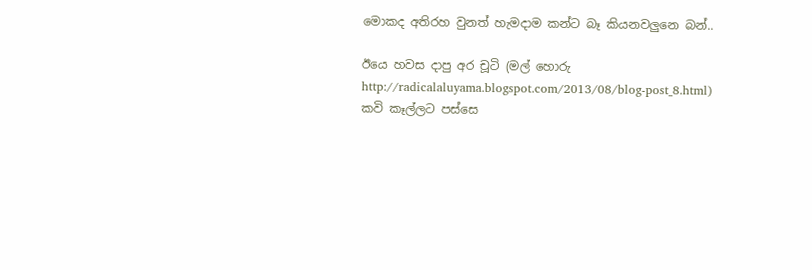මොකද අතිරහ වුනත් හැමදාම කන්ට බෑ කියනවලුනෙ බන්..

ඊයෙ හවස දාපු අර චූටි (මල් හොරු http://radicalaluyama.blogspot.com/2013/08/blog-post_8.html) කවි කෑල්ලට පස්සෙ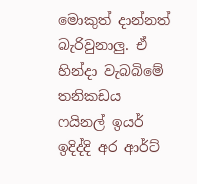මොකුත් දාන්නත් බැරිවුනාලු. ඒ හින්දා වැබබිමේ තනිකඩය ෆයිනල් ඉයර් ඉදිද්දි අර ආර්ට්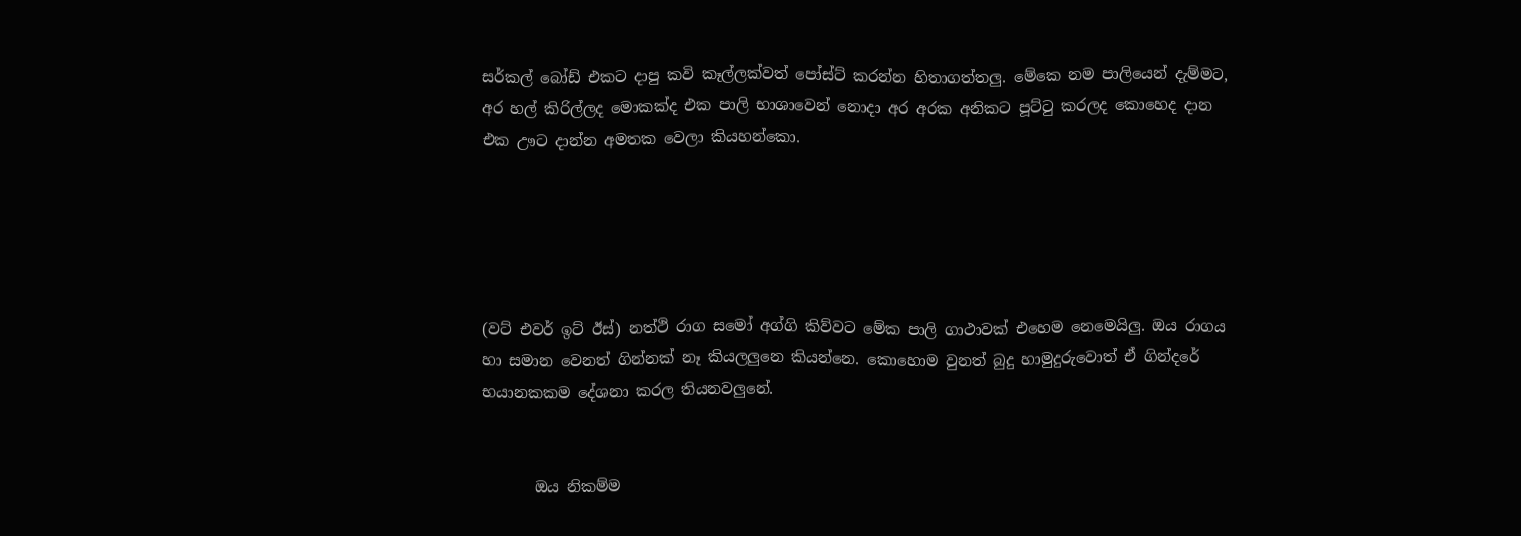සර්කල් බෝඩ් එකට දාපු කවි කෑල්ලක්වත් පෝස්ට් කරන්න හිතාගත්තලු. මේකෙ නම පාලියෙන් දැම්මට,  අර හල් කිරිල්ලද මොකක්ද එක පාලි භාශාවෙන් නොදා අර අරක අනිකට පූට්ටු කරලද කොහෙද දාන එක ඌට දාන්න අමතක වෙලා කියහන්කො.





(වට් එවර් ඉට් ඊස්) නත්ථි රාග සමෝ අග්ගි කිව්වට මේක පාලි ගාථාවක් එහෙම නෙමෙයිලු. ඔය රාගය හා සමාන වෙනත් ගින්නක් නෑ කියලලුනෙ කියන්නෙ. කොහොම වුනත් බුදු හාමුදුරුවොත් ඒ ගින්දරේ භයානකකම දේශනා කරල තියනවලුනේ.


       ඔය නිකම්ම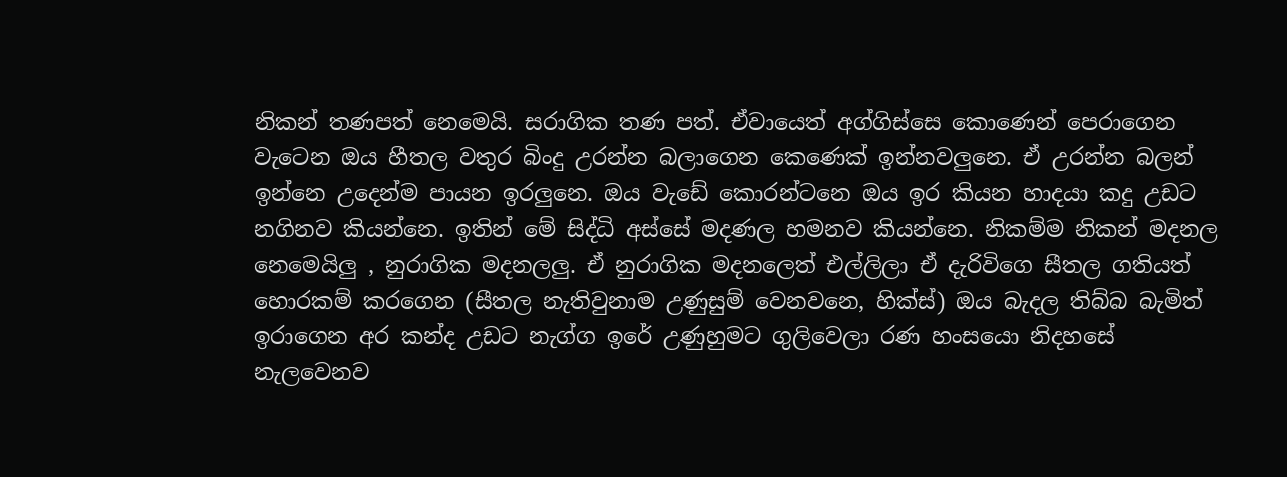නිකන් තණපත් නෙමෙයි. සරාගික තණ පත්. ඒවායෙත් අග්ගිස්සෙ කොණෙන් පෙරාගෙන වැටෙන ඔය හීතල වතුර බිංදු උරන්න බලාගෙන කෙණෙක් ඉන්නවලුනෙ. ඒ උරන්න බලන් ඉන්නෙ උදෙන්ම පායන ඉරලුනෙ. ඔය වැඩේ කොරන්ටනෙ ඔය ඉර කියන හාදයා කදු උඩට නගිනව කියන්නෙ. ඉතින් මේ සිද්ධි අස්සේ මදණල හමනව කියන්නෙ. නිකම්ම නිකන් මදනල නෙමෙයිලු , නුරාගික මදනලලු. ඒ නුරාගික මදනලෙත් එල්ලිලා ඒ දැරිවිගෙ සීතල ගතියත් හොරකම් කරගෙන (සීතල නැතිවුනාම උණුසුම් වෙනවනෙ, හික්ස්) ඔය බැදල තිබ්බ බැමිත් ඉරාගෙන අර කන්ද උඩට නැග්ග ඉරේ උණුහුමට ගුලිවෙලා රණ හංසයො නිදහසේ නැලවෙනව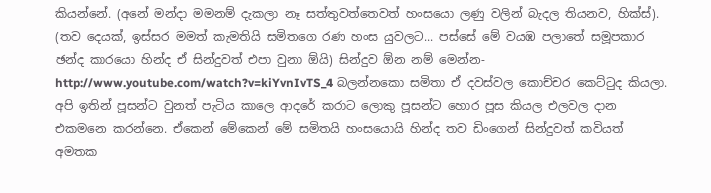කියන්නේ. (අනේ මන්දා මමනම් දැකලා නෑ සත්තුවත්තෙවත් හංසයො ලණු වලින් බැදල තියනව, හික්ස්). (තව දෙයක්, ඉස්සර මමත් කැමතියි සමිතගෙ රණ හංස යුවලට... පස්සේ මේ වයඹ පලාතේ සමූපකාර ඡන්ද කාරයො හින්ද ඒ සින්දුවත් එපා වුනා ඕයි) සින්දුව ඕන නම් මෙන්න-http://www.youtube.com/watch?v=kiYvnIvTS_4 බලන්නකො සමිතා ඒ දවස්වල කොච්චර කෙට්ටුද කියලා. අපි ඉතින් පූසන්ට වුනත් පැටිය කාලෙ ආදරේ කරාට ලොකු පූසන්ට හොර පූස කියල එලවල දාන එකමනෙ කරන්නෙ. ඒකෙන් මේකෙන් මේ සමිතයි හංසයොයි හින්ද තව ඩිංගෙන් සින්දුවත් කවියත් අමතක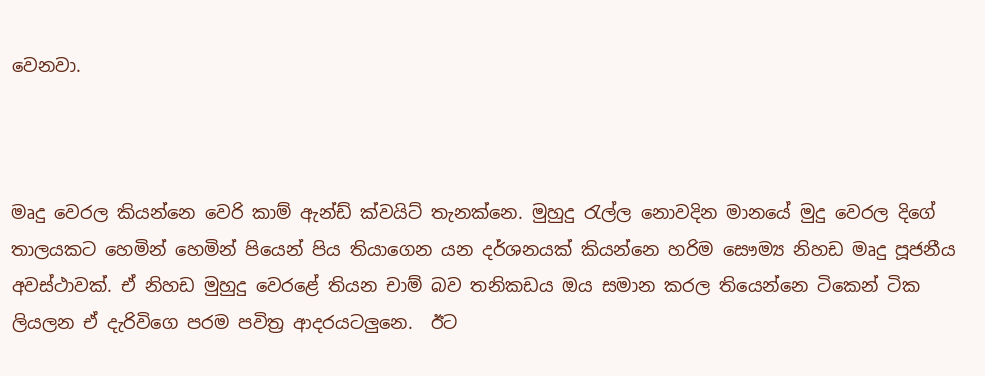වෙනවා.



මෘදු වෙරල කියන්නෙ වෙරි කාම් ඇන්ඩ් ක්වයිට් තැනක්නෙ. මුහුදු රැල්ල නොවදින මානයේ මුදු වෙරල දිගේ තාලයකට හෙමින් හෙමින් පියෙන් පිය තියාගෙන යන දර්ශනයක් කියන්නෙ හරිම සෞම්‍ය නිහඩ මෘදු පූජනීය අවස්ථාවක්. ඒ නිහඩ මුහුදු වෙරළේ තියන චාම් බව තනිකඩය ඔය සමාන කරල තියෙන්නෙ ටිකෙන් ටික ලියලන ඒ දැරිවිගෙ පරම පවිත්‍ර ආදරයටලුනෙ.  ඊට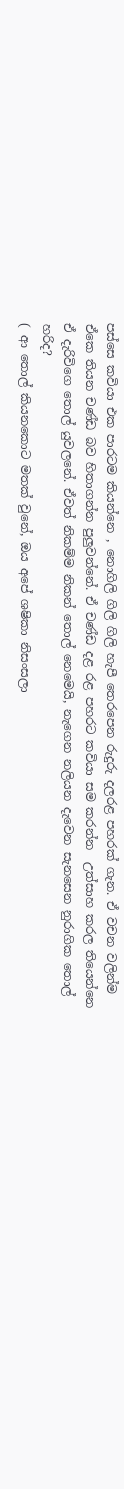පස්සෙ කවියා එක පාරටම කියන්නෙ , නොගිලි ගිලි ගිලි හැපී තෙරපෙන රුදුරු දලරළ පහරක් ගැන. ඒ වචන වලින්ම ඒකෙ තියන චණ්ඩ බව හිතාගන්න පුලුවන්නේ. ඒ චණ්ඩ දළ රළ පහරට කවියා සම කරන්න  උත්සාහ කරල තියෙන්නෙ ඒ දැරිවිගෙ තොල් යුවලනේ. ඒවත් නිකම්ම නිකන් තොල් නෙමෙයි, නැගෙන නලියන දැවෙන සැනසෙන නුරාගික තොල් හරිද?
( ආ තොල් කියනකොට මතක් වුනේ, ඔය අපේ ශෂිකා නිසංසලා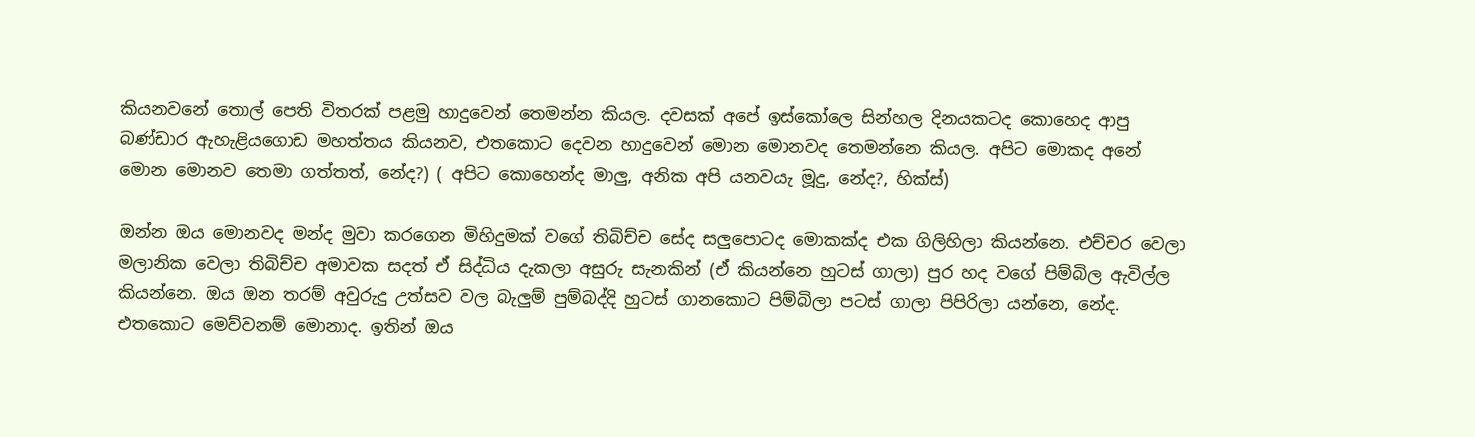කියනවනේ තොල් පෙති විතරක් පළමු හාදුවෙන් තෙමන්න කියල. දවසක් අපේ ඉස්කෝලෙ සින්හල දිනයකටද කොහෙද ආපු බණ්ඩාර ඇහැළියගොඩ මහත්තය කියනව, එතකොට දෙවන හාදුවෙන් මොන මොනවද තෙමන්නෙ කියල. අපිට මොකද අනේ මොන මොනව තෙමා ගත්තත්, නේද?) ( අපිට කොහෙන්ද මාලු, අනික අපි යනවයැ මූදු, නේද?, හික්ස්)

ඔන්න ඔය මොනවද මන්ද මුවා කරගෙන මිහිදුමක් වගේ තිබිච්ච සේද සලුපොටද මොකක්ද එක ගිලිහිලා කියන්නෙ. එච්චර වෙලා මලානික වෙලා තිබිච්ච අමාවක සදත් ඒ සිද්ධිය දැකලා අසුරු සැනකින් (ඒ කියන්නෙ හුටස් ගාලා) පුර හද වගේ පිම්බිල ඇවිල්ල කියන්නෙ. ඔය ඔන තරම් අවුරුදු උත්සව වල බැලුම් පුම්බද්දි හුටස් ගානකොට පිම්බිලා පටස් ගාලා පිපිරිලා යන්නෙ, නේද. එතකොට මෙව්වනම් මොනාද. ඉතින් ඔය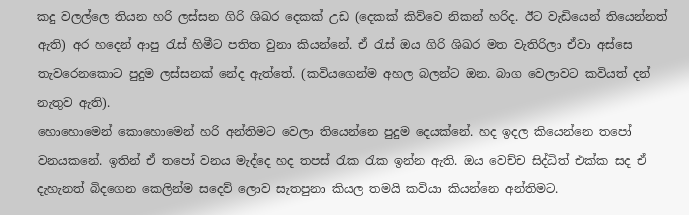කදු වලල්ලෙ තියන හරි ලස්සන ගිරි ශිඛර දෙකක් උඩ (දෙකක් කිව්වෙ නිකන් හරිද. ඊට වැඩියෙන් තියෙන්නත් ඇති) අර හදෙන් ආපු රැස් හිමීට පතිත වුනා කියන්නේ. ඒ රැස් ඔය ගිරි ශිඛර මත වැතිරිලා ඒවා අස්සෙ තැවරෙනකොට පුදුම ලස්සනක් නේද ඇත්තේ. (කවියගෙන්ම අහල බලන්ට ඔන. බාග වෙලාවට කවියත් දන් නැතුව ඇති).
හොහොමෙන් කොහොමෙන් හරි අන්තිමට වෙලා තියෙන්නෙ පුදුම දෙයක්නේ. හද ඉදල කියෙන්නෙ තපෝ වනයකනේ. ඉතින් ඒ තපෝ වනය මැද්දෙ හද තපස් රැක රැක ඉන්න ඇති. ඔය වෙච්ච සිද්ධිත් එක්ක සද ඒ දැහැනත් බිදගෙන කෙලින්ම සදෙව් ලොව සැතපුනා කියල තමයි කවියා කියන්නෙ අන්තිමට.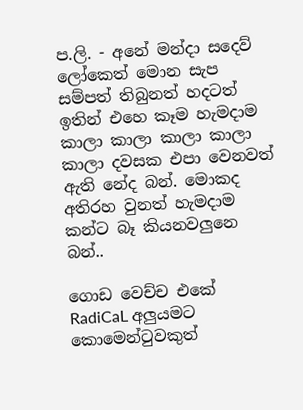ප.ලි. - අනේ මන්දා සදෙව් ලෝකෙත් මොන සැප සම්පත් තිබුනත් හදටත් ඉතින් එහෙ කෑම හැමදාම කාලා කාලා කාලා කාලා කාලා දවසක එපා වෙනවත් ඇති නේද බන්. මොකද අතිරහ වුනත් හැමදාම කන්ට බෑ කියනවලුනෙ බන්..

ගොඩ වෙච්ච එකේ RadiCaL අලුයමට කොමෙන්ටුවකුත්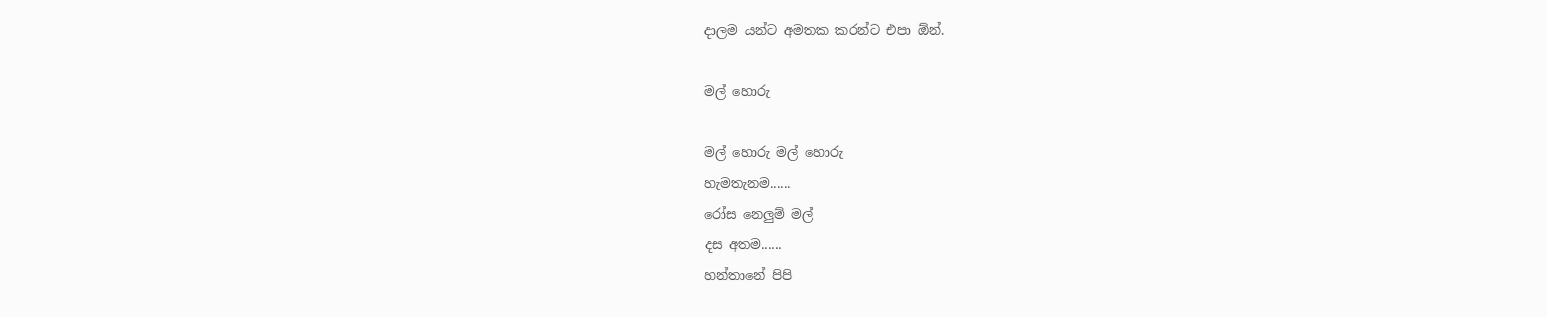දාලම යන්ට අමතක කරන්ට එපා ඕන්.

මල් හොරු

මල් හොරු මල් හොරු
හැමතැනම......
රෝස නෙලුම් මල්
දස අතම......
හන්තානේ පිපි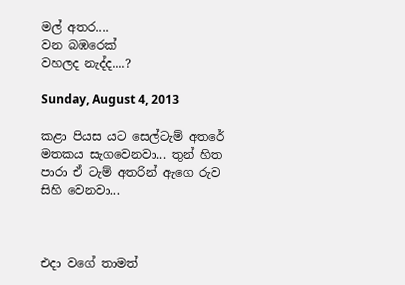මල් අතර....
වන බඹරෙක්
වහලද නැද්ද....?

Sunday, August 4, 2013

කළා පියස යට සෙල්ටැම් අතරේ මතකය සැගවෙනවා... තුන් හිත පාරා ඒ ටැම් අතරින් ඇගෙ රුව සිහි වෙනවා...



එදා වගේ තාමත්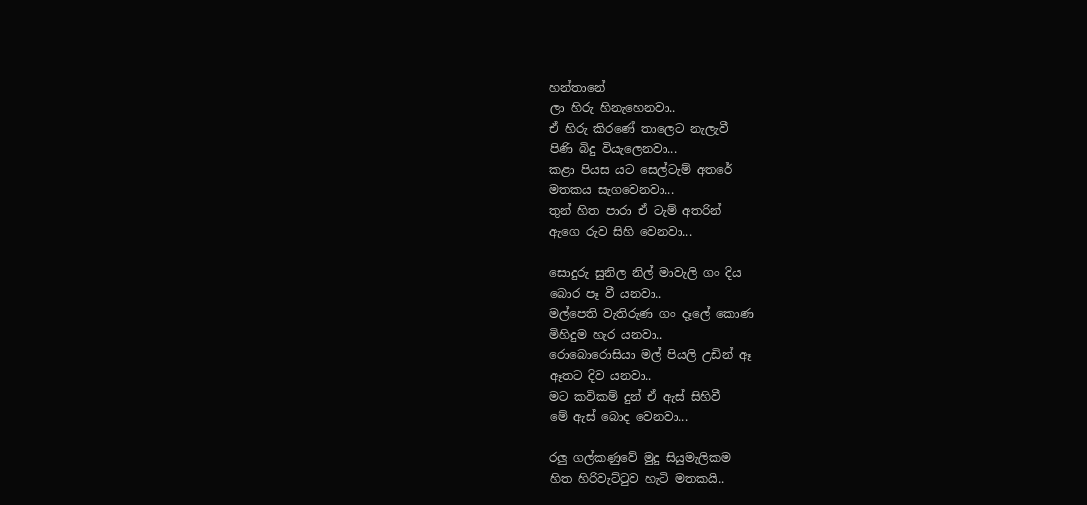හන්තානේ
ලා හිරු හිනැහෙනවා..
ඒ හිරු කිරණේ තාලෙට නැලැවී
පිණි බිදු වියැලෙනවා...
කළා පියස යට සෙල්ටැම් අතරේ
මතකය සැගවෙනවා...
තුන් හිත පාරා ඒ ටැම් අතරින්
ඇගෙ රුව සිහි වෙනවා...

සොදුරු සුනිල නිල් මාවැලි ගං දිය
බොර පෑ වී යනවා..
මල්පෙති වැතිරුණ ගං දෑලේ කොණ
මිහිදුම හැර යනවා..
රොබොරොසියා මල් පියලි උඩින් ඈ
ඈතට දිව යනවා..
මට කවිකම් දුන් ඒ ඇස් සිහිවී
මේ ඇස් බොද වෙනවා...

රලු ගල්කණුවේ මුදු සියුමැලිකම
හිත හිරිවැට්ටුව හැටි මතකයි..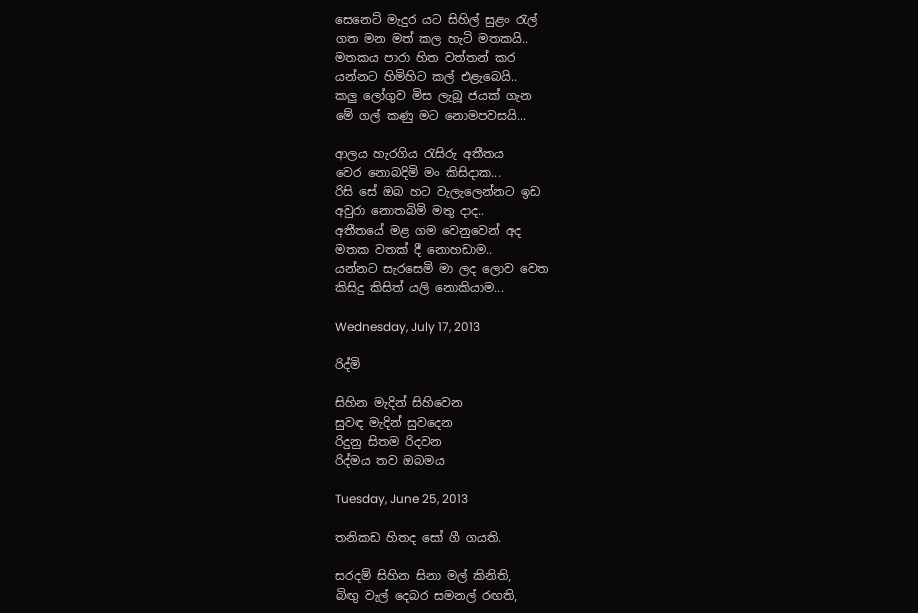සෙනෙට් මැදුර යට සිහිල් සුළං රැල්
ගත මන මත් කල හැටි මතකයි..
මතකය පාරා හිත වත්තන් කර
යන්නට හිමිහිට කල් එළැබෙයි..
කලු ලෝගුව මිස ලැබූ ජයක් ගැන
මේ ගල් කණු මට නොමපවසයි...

ආලය හැරගිය රැසිරු අතීතය
වෙර නොබදිමි මං කිසිදාක...
රිසි සේ ඔබ හට වැලැලෙන්නට ඉඩ
අවුරා නොතබිමි මතු දාද..
අතීතයේ මළ ගම වෙනුවෙන් අද
මතක වතක් දී නොහඩාම..
යන්නට සැරසෙමි මා ලද ලොව වෙත
කිසිදු කිසිත් යලි නොකියාම...

Wednesday, July 17, 2013

රිද්මි

සිහින මැදින් සිහිවෙන
සුවඳ මැදින් සුවදෙන
රිදුනු සිතම රිදවන
රිද්මය තව ඔබමය

Tuesday, June 25, 2013

තනිකඩ හිතද සෝ ගී ගයති.

සරදම් සිහින සිනා මල් කිනිති,
බිඟු වැල් දෙබර සමනල් රඟති,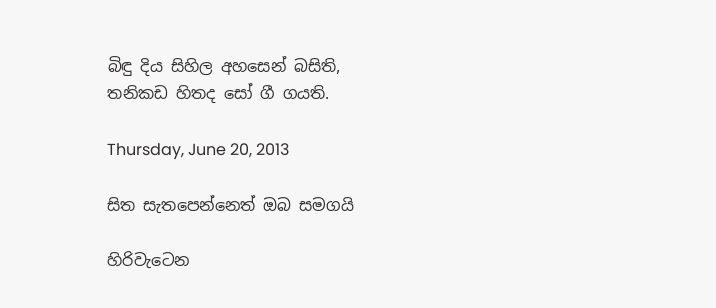බිඳු දිය සිහිල අහසෙන් බසිති,
තනිකඩ හිතද සෝ ගී ගයති.

Thursday, June 20, 2013

සිත සැතපෙන්නෙත් ඔබ සමගයි

හිරිවැටෙන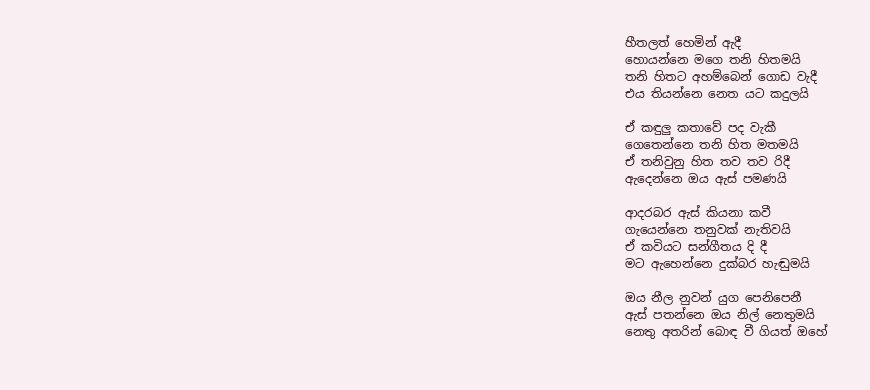හීතලත් හෙමින් ඇදී
හොයන්නෙ මගෙ තනි හිතමයි
තනි හිතට අහම්බෙන් ගොඩ වැදී
එය තියන්නෙ නෙත යට කදුලයි

ඒ කඳුලු කතාවේ පද වැකී
ගෙතෙන්නෙ තනි හිත මතමයි
ඒ තනිවුනු හිත තව තව රිදී
ඇදෙන්නෙ ඔය ඇස් පමණයි

ආදරබර ඇස් කියනා කවී
ගැයෙන්නෙ තනුවක් නැතිවයි
ඒ කවියට සන්ගීතය දි දී
මට ඇහෙන්නෙ දුක්බර හැඬුමයි

ඔය නීල නුවන් යුග පෙනිපෙනී
ඇස් පතන්නෙ ඔය නිල් නෙතුමයි
නෙතු අතරින් බොඳ වී ගියත් ඔහේ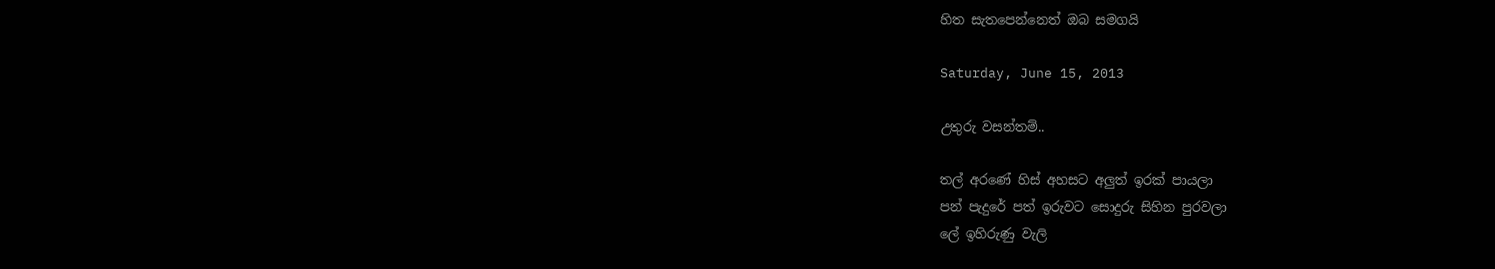හිත සැතපෙන්නෙත් ඔබ සමගයි

Saturday, June 15, 2013

උතුරු වසන්තම්..

තල් අරණේ හිස් අහසට අලුත් ඉරක් පායලා
පන් පැදුරේ පත් ඉරුවට සොදුරු සිහින පුරවලා
ලේ ඉහිරුණු වැලි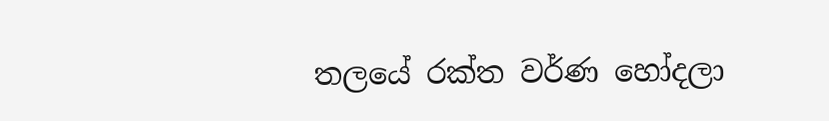තලයේ රක්ත වර්ණ හෝදලා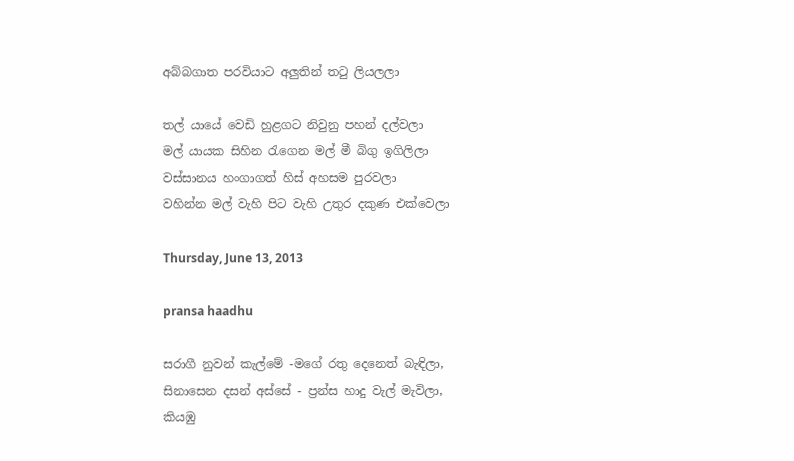අබ්බගාත පරවියාට අලුතින් තටු ලියලලා

තල් යායේ වෙඩි හුළගට නිවුනු පහන් දල්වලා
මල් යායක සිහින රැගෙන මල් මී බිගු ඉගිලිලා
වස්සානය හංගාගත් හිස් අහසම පුරවලා
වහින්න මල් වැහි පිට වැහි උතුර දකුණ එක්වෙලා

Thursday, June 13, 2013

pransa haadhu

සරාගී නුවන් කැල්මේ -මගේ රතු දෙනෙත් බැඳිලා,
සිනාසෙන දසන් අස්සේ - ප්‍රන්ස හාදු වැල් මැවිලා,
කියඹු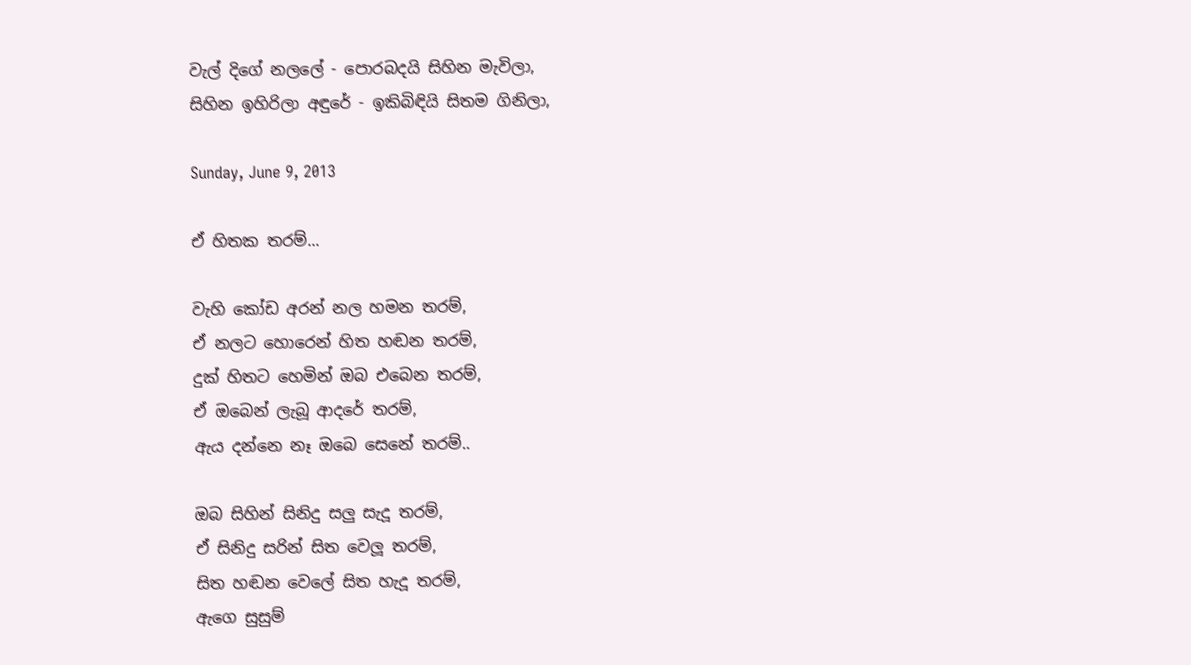වැල් දිගේ නලලේ - පොරබදයි සිහින මැවිලා,
සිහින ඉහිරිලා අඳුරේ - ඉකිබිඳියි සිතම ගිනිලා,

Sunday, June 9, 2013

ඒ හිතක තරම්...

වැහි කෝඩ අරන් නල හමන තරම්,
ඒ නලට හොරෙන් හිත හඬන තරම්,
දුක් හිතට හෙමින් ඔබ එබෙන තරම්,
ඒ ඔබෙන් ලැබූ ආදරේ තරම්,
ඇය දන්නෙ නෑ ඔබෙ සෙනේ තරම්..

ඔබ සිහින් සිනිදු සලු සැදූ තරම්,
ඒ සිනිදු සරින් සිත වෙලූ තරම්,
සිත හඬන වෙලේ සිත හැදූ තරම්,
ඇගෙ සුසුම්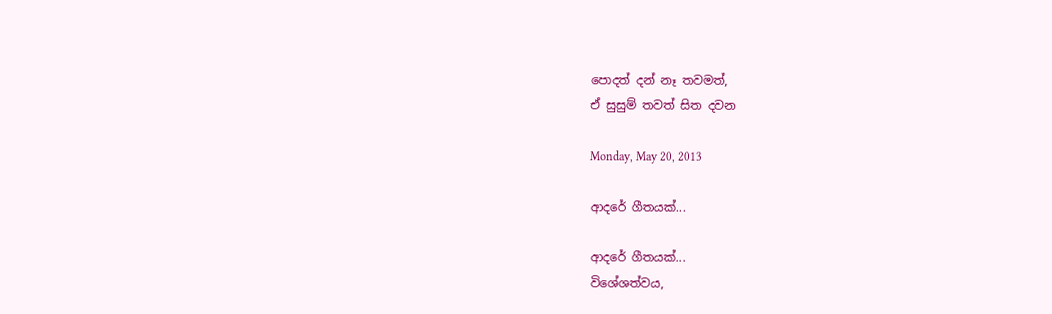පොදත් දන් නෑ තවමත්,
ඒ සුසුම් තවත් සිත දවන

Monday, May 20, 2013

ආදරේ ගීතයක්...

ආදරේ ගීතයක්...
විශේශත්වය,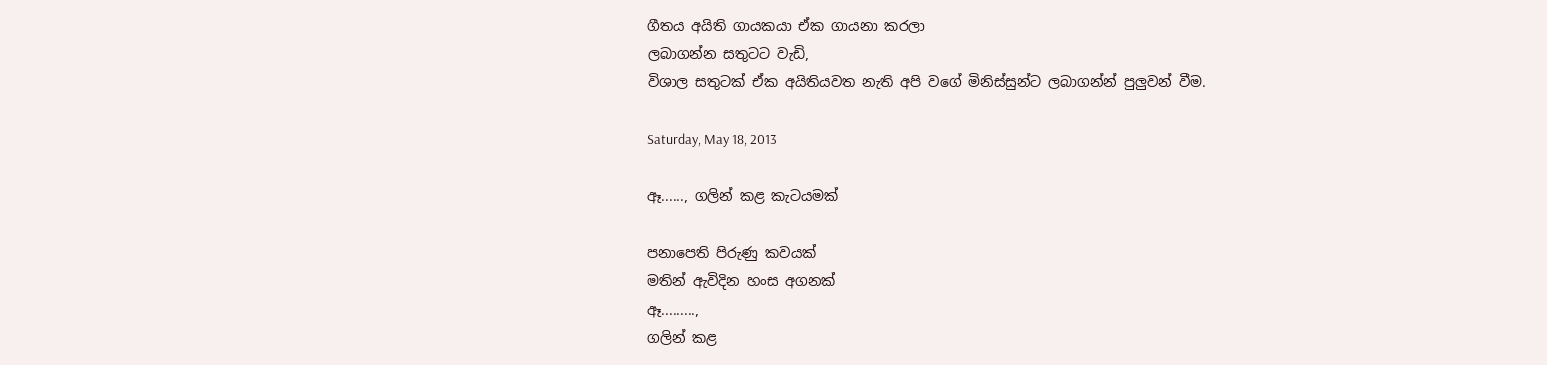ගීතය අයිති ගායකයා ඒක ගායනා කරලා
ලබාගන්න සතුටට වැඩි,
විශාල සතුටක් ඒක අයිතියවත නැති අපි වගේ මිනිස්සුන්ට ලබාගන්න් පුලුවන් වීම.

Saturday, May 18, 2013

ඈ......, ගලින් කළ කැටයමක්

පනාපෙති පිරුණු කවයක්
මතින් ඇවිදින හංස අගනක්
ඈ.........,
ගලින් කළ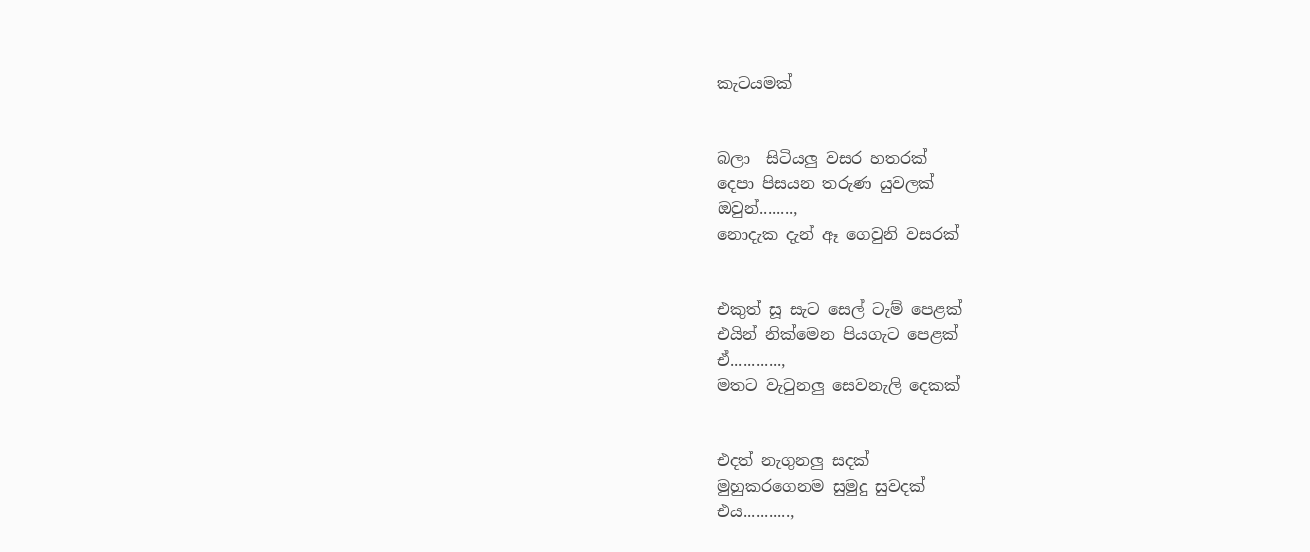කැටයමක්


බලා  සිටියලු වසර හතරක්
දෙපා පිසයන තරුණ යුවලක්
ඔවුන්........,
නොදැක දැන් ඈ ගෙවුනි වසරක්


එකුත් සූ සැට සෙල් ටැම් පෙළක්
එයින් නික්මෙන පියගැට පෙළක්
ඒ............,
මතට වැටුනලු සෙවනැලි දෙකක්


එදත් නැගුනලු සදක්
මුහුකරගෙනම සුමුදු සුවදක්
එය...........,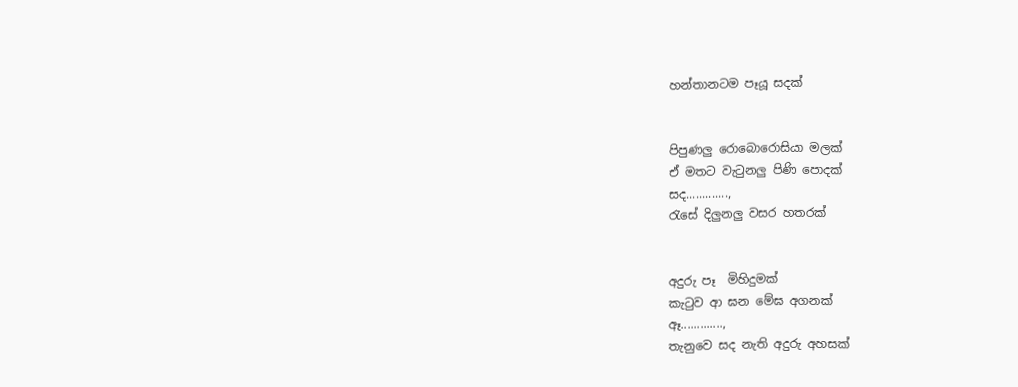හන්තානටම පෑයූ සදක්


පිපුණලු රොබොරොසියා මලක්
ඒ මතට වැටුනලු පිණි පොදක්
සද.............,
රැසේ දිලුනලු වසර හතරක්


අදුරු පෑ  මිහිදුමක්
කැටුව ආ ඝන මේඝ අගනක්
ඈ.............,
තැනුවෙ සද නැති අදුරු අහසක්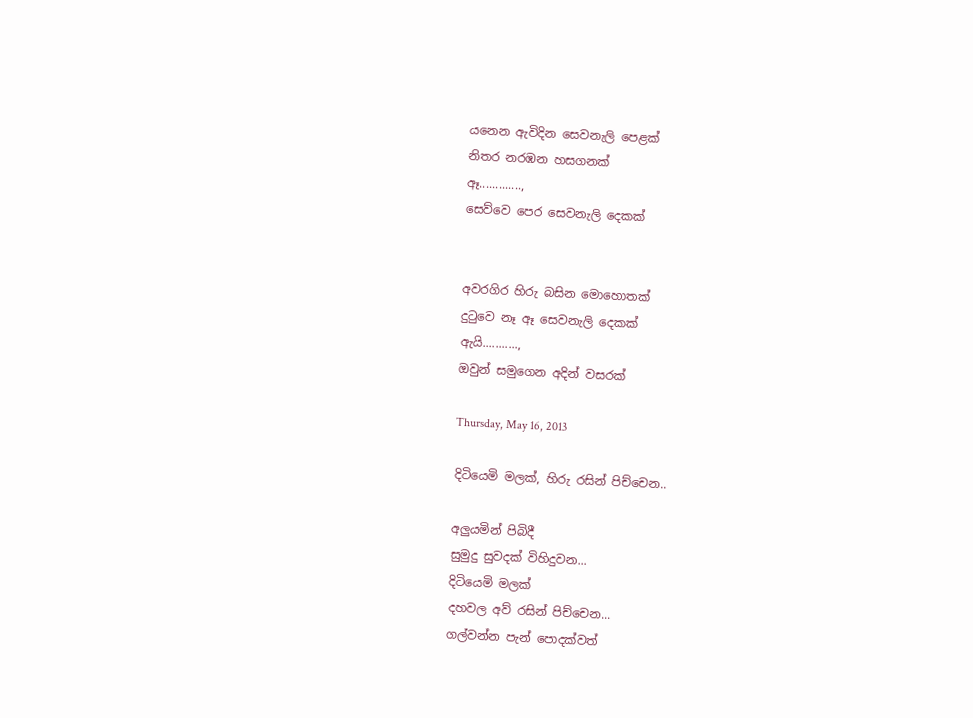යනෙන ඇවිදින සෙවනැලි පෙළක්
නිතර නරඹන හසගනක්
ඈ.............,
සෙව්වෙ පෙර සෙවනැලි දෙකක්


අවරගිර හිරු බසින මොහොතක්
දුටුවෙ නෑ ඈ සෙවනැලි දෙකක්
ඇයි...........,
ඔවුන් සමුගෙන අදින් වසරක්

Thursday, May 16, 2013

දිටියෙමි මලක්, හිරු රසින් පිච්චෙන..

අලුයමින් පිබිදී
සුමුදු සුවදක් විහිදුවන...
දිටියෙමි මලක්
දහවල අව් රසින් පිච්චෙන...
ගල්වන්න පැන් පොදක්වත්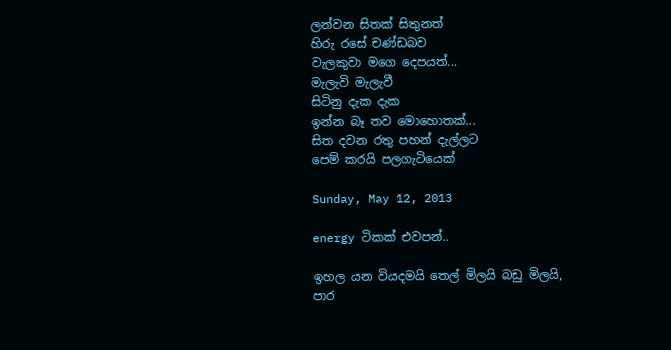ලන්වන සිතක් සිතුනත්
හිරු රසේ චණ්ඩබව
වැලකුවා මගෙ දෙපයත්...
මැලැවි මැලැවී
සිටිනු දැක දැක
ඉන්න බෑ තව මොහොතක්...
සිත දවන රතු පහන් දැල්ලට
පෙම් කරයි පලගැටියෙක්

Sunday, May 12, 2013

energy ටිකක් එවපන්..

ඉහල යන වියදමයි තෙල් මිලයි බඩු මිලයි,
පාර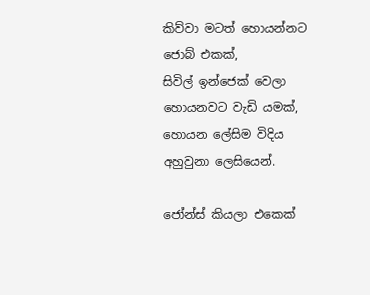කිව්වා මටත් හොයන්නට ජොබ් එකක්,
සිවිල් ඉන්ජෙක් වෙලා හොයනවට වැඩි යමක්,
හොයන ලේසිම විදිය අහුවුනා ලෙසියෙන්.

ජෝන්ස් කියලා එකෙක්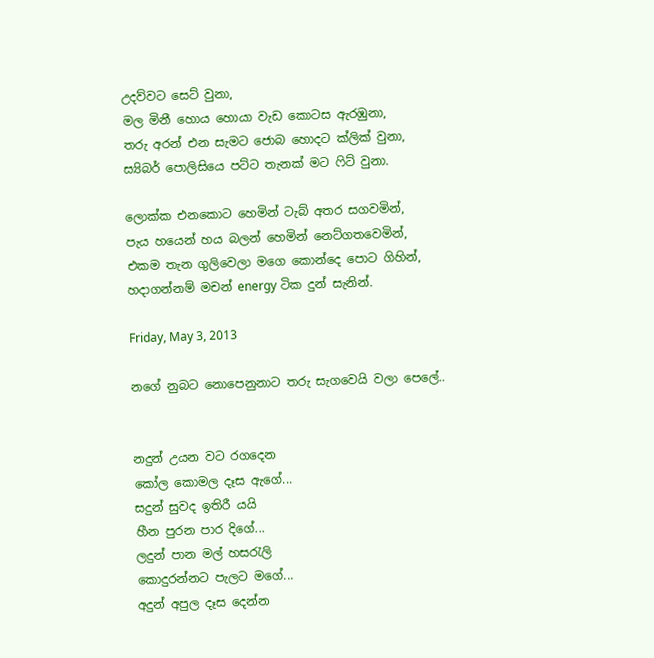උදව්වට සෙට් වුනා,
මල මිනී හොය හොයා වැඩ කොටස ඇරඹුනා,
තරු අරන් එන සැමට ජොබ හොදට ක්ලික් වුනා,
ස්‍යිබර් පොලිසියෙ පට්ට තැනක් මට ෆිට් වුනා.

ලොක්ක එනකොට හෙමින් ටැබ් අතර සගවමින්,
පැය හයෙන් හය බලන් හෙමින් නෙට්ගතවෙමින්,
එකම තැන ගුලිවෙලා මගෙ කොන්දෙ පොට ගිහින්,
හදාගන්නම් මචන් energy ටික දුන් සැනින්.

Friday, May 3, 2013

නගේ නුබට නොපෙනුනාට තරු සැගවෙයි වලා පෙලේ..


නදුන් උයන වට රගදෙන
කෝල කොමල දෑස ඇගේ...
සදුන් සුවද ඉතිරී යයි
හීන පුරන පාර දිගේ...
ලදුන් පාන මල් හසරැලි
කොදුරන්නට පැලට මගේ...
අදුන් අපුල දෑස දෙන්න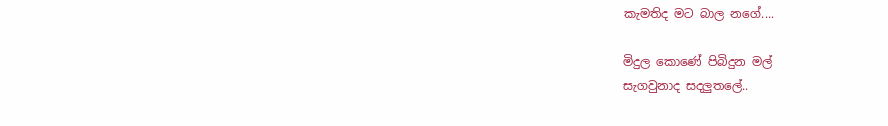කැමතිද මට බාල නගේ....

මිදුල කොණේ පිබිදුන මල්
සැගවුනාද සදලුතලේ..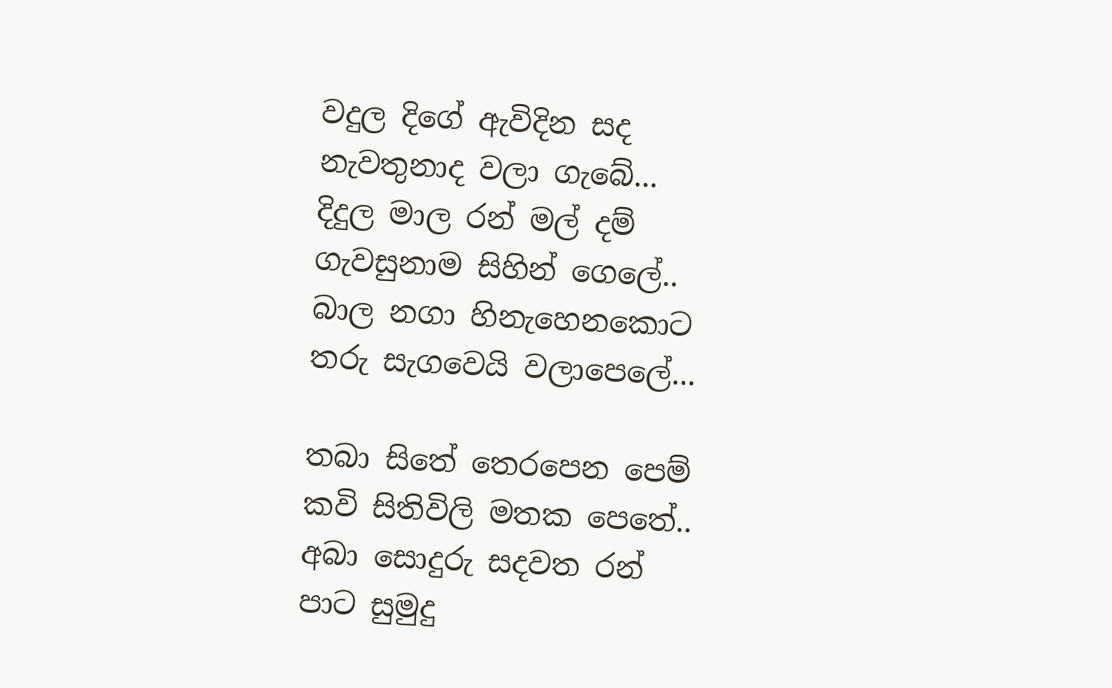වදුල දිගේ ඇවිදින සද
නැවතුනාද වලා ගැබේ...
දිදුල මාල රන් මල් දම්
ගැවසුනාම සිහින් ගෙලේ..
බාල නගා හිනැහෙනකොට
තරු සැගවෙයි වලාපෙලේ...

තබා සිතේ තෙරපෙන පෙම්
කවි සිතිවිලි මතක පෙතේ..
අබා සොදුරු සදවත රන්
පාට සුමුදු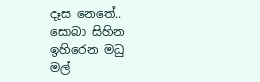දෑස නෙතේ..
සොබා සිහින ඉහිරෙන මධු
මල්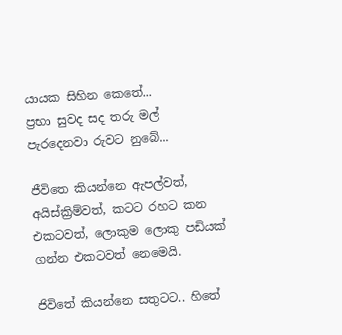යායක සිහින කෙතේ...
ප්‍රභා සුවද සද තරු මල්
පැරදෙනවා රුවට නුබේ...

ජීවිතෙ කියන්නෙ ඇපල්වත්, අයිස්ක්‍රිම්වත්, කටට රහට කන එකටවත්, ලොකුම ලොකු පඩියක් ගන්න එකටවත් නෙමෙයි.

ජිවිතේ කියන්නෙ සතුටට.. හිතේ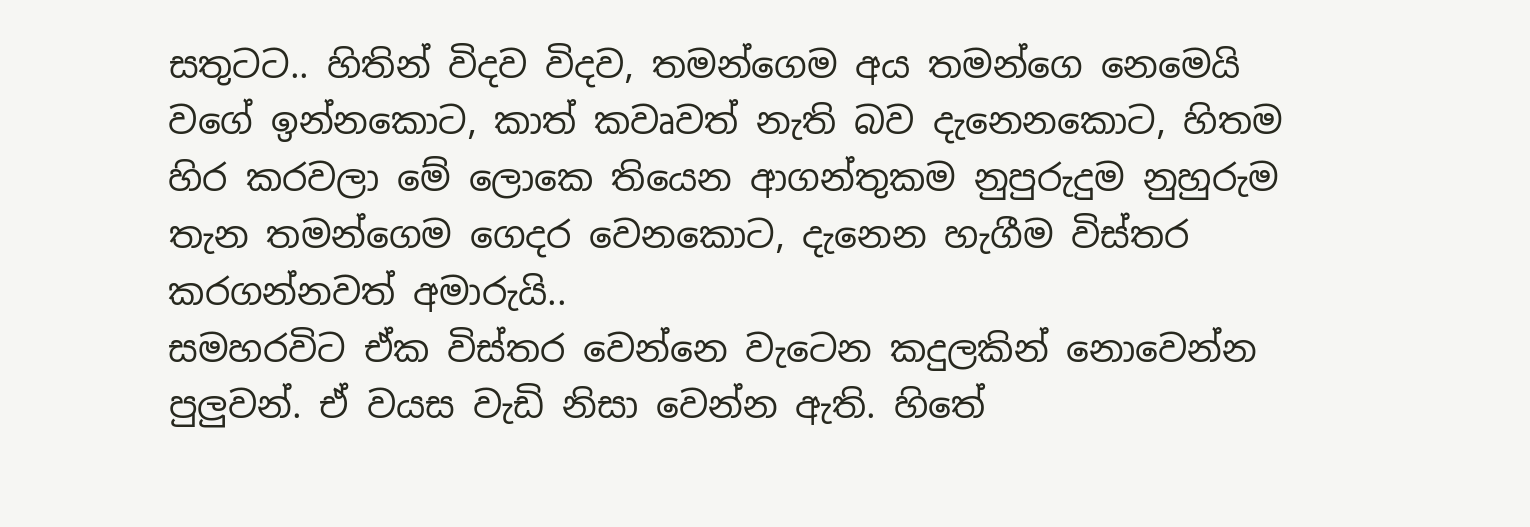සතුටට.. හිතින් විදව විදව, තමන්ගෙම අය තමන්ගෙ නෙමෙයි වගේ ඉන්නකොට, කාත් කවෘවත් නැති බව දැනෙනකොට, හිතම හිර කරවලා මේ ලොකෙ තියෙන ආගන්තුකම නුපුරුදුම නුහුරුම තැන තමන්ගෙම ගෙදර වෙනකොට, දැනෙන හැගීම විස්තර කරගන්නවත් අමාරුයි..
සමහරවිට ඒක විස්තර වෙන්නෙ වැටෙන කදුලකින් නොවෙන්න පුලුවන්. ඒ වයස වැඩි නිසා වෙන්න ඇති. හිතේ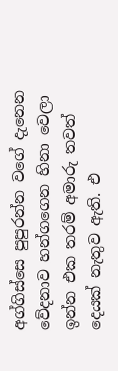අග්ගිස්සෙ පුපුරන්න වගේ දැනෙන වේදනාව හන්ගගෙන හිනා වෙලා ඉන්න එක තරම් අමාරු තවත් දෙයක් නැතුව ඇති. එ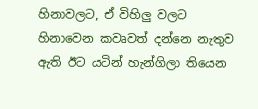හිනාවලට, ඒ විහිලු වලට හිනාවෙන කවෘවත් දන්නෙ නැතුව ඇති ඊට යටින් හැන්ගිලා තියෙන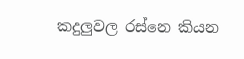කදුලුවල රස්නෙ කියන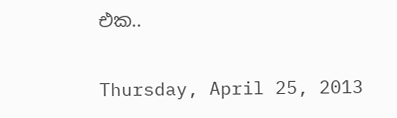එක..

Thursday, April 25, 2013